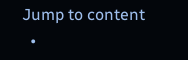Jump to content
  •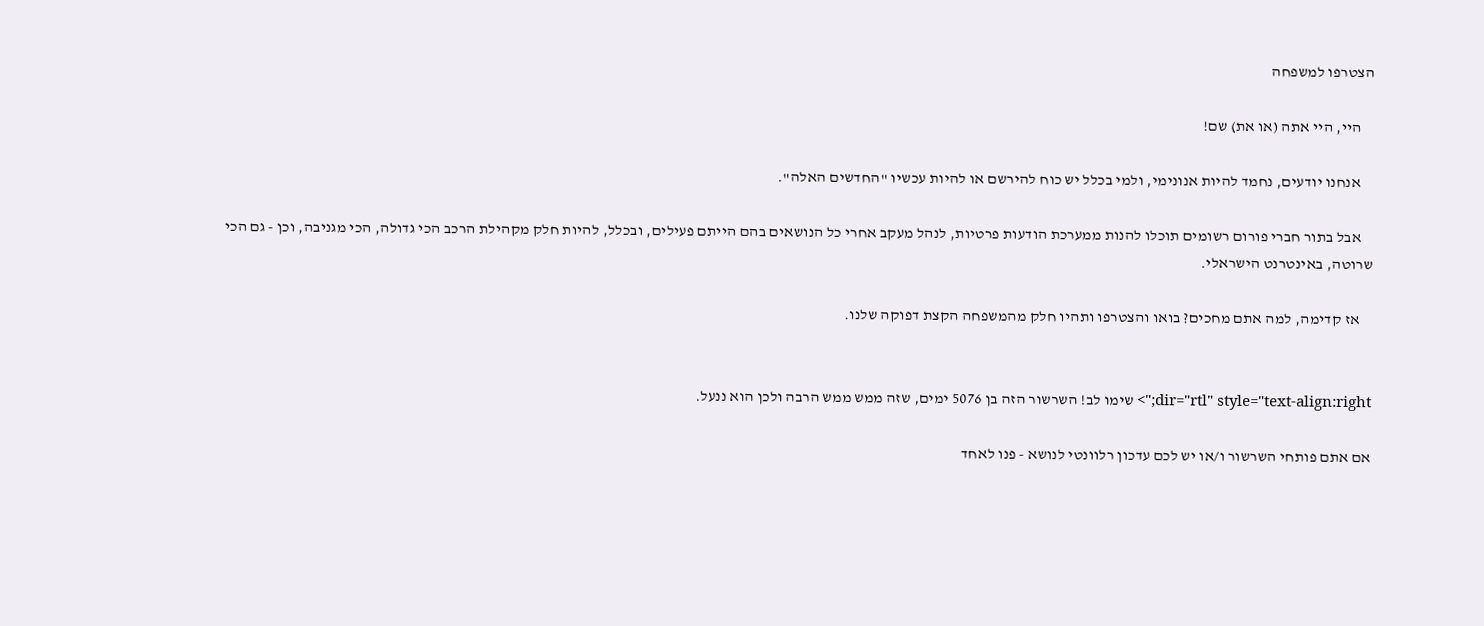הצטרפו למשפחה

    היי, היי אתה (או את) שם!

    אנחנו יודעים, נחמד להיות אנונימי, ולמי בכלל יש כוח להירשם או להיות עכשיו "החדשים האלה".

    אבל בתור חברי פורום רשומים תוכלו להנות ממערכת הודעות פרטיות, לנהל מעקב אחרי כל הנושאים בהם הייתם פעילים, ובכלל, להיות חלק מקהילת הרכב הכי גדולה, הכי מגניבה, וכן - גם הכי שרוטה, באינטרנט הישראלי.

    אז קדימה, למה אתם מחכים? בואו והצטרפו ותהיו חלק מהמשפחה הקצת דפוקה שלנו.


dir="rtl" style="text-align:right;"> שימו לב! השרשור הזה בן 5076 ימים, שזה ממש ממש הרבה ולכן הוא ננעל.

אם אתם פותחי השרשור ו/או יש לכם עדכון רלוונטי לנושא - פנו לאחד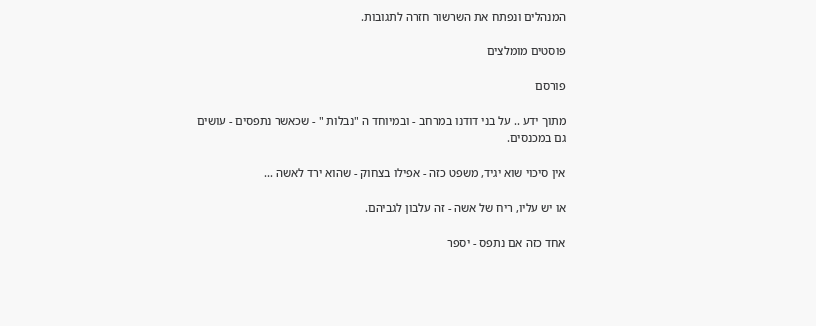המנהלים ונפתח את השרשור חזרה לתגובות.

פוסטים מומלצים

פורסם

מתוך ידע .. על בני דודנו במרחב - ובמיוחד ה "נבלות " - שכאשר נתפסים - עושים גם במכנסים.

אין סיכוי שוא יגיד, משפט כזה - אפילו בצחוק - שהוא ירד לאשה ...

או יש עליו, ריח של אשה - זה עלבון לגביהם.

אחד כזה אם נתפס - יספר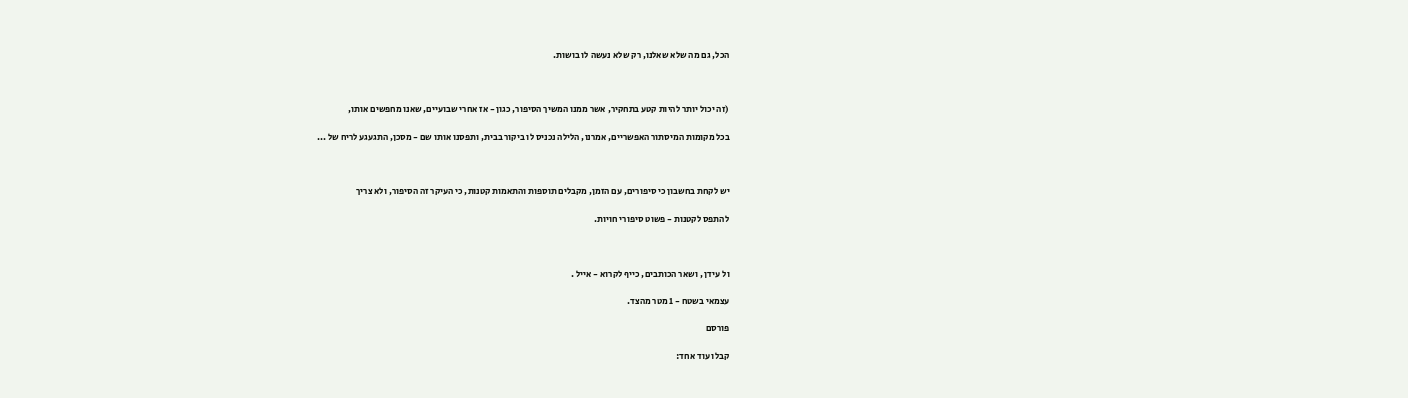הכל, גם מה שלא שאלנו, רק שלא נעשה לו בושות.



(זה יכול יותר להיות קטע בתחקיר, אשר ממנו המשיך הסיפור, כגון - אז אחרי שבועיים, שאנו מחפשים אותו,

בכל מקומות המיסתור האפשריים, אמרנו, הלילה נכניס לו ביקור בבית, ותפסנו אותו שם - מסכן, התגעגע לריח של ...



יש לקחת בחשבון כי סיפורים, עם הזמן, מקבלים תוספות והתאמות קטנות, כי העיקר זה הסיפור, ולא צריך

להתפס לקטנות - פשוט סיפורי חויות.



ול עידן , ושאר הכותבים, כייף לקרוא - אייל .

עצמאי בשטח - 1 מטר מהצד.

פורסם

קבלו עוד אחד: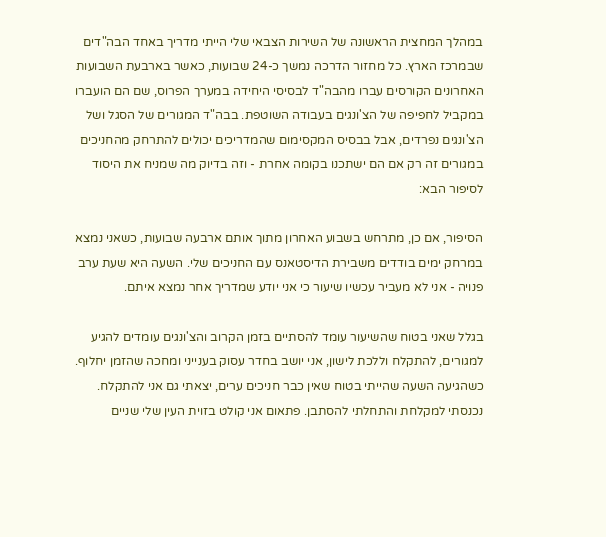במהלך המחצית הראשונה של השירות הצבאי שלי הייתי מדריך באחד הבה"דים שבמרכז הארץ. כל מחזור הדרכה נמשך כ-24 שבועות, כאשר בארבעת השבועות האחרונים הקורסים עברו מהבה"ד לבסיסי היחידה במערך הפרוס, שם הם הועברו במקביל לחפיפה של הצ'ונגים בעבודה השוטפת. בבה"ד המגורים של הסגל ושל הצ'ונגים נפרדים, אבל בבסיס המקסימום שהמדריכים יכולים להתרחק מהחניכים במגורים זה רק אם הם ישתכנו בקומה אחרת - וזה בדיוק מה שמניח את היסוד לסיפור הבא:

הסיפור, אם כן, מתרחש בשבוע האחרון מתוך אותם ארבעה שבועות, כשאני נמצא במרחק ימים בודדים משבירת הדיסטאנס עם החניכים שלי. השעה היא שעת ערב פנויה - אני לא מעביר עכשיו שיעור כי אני יודע שמדריך אחר נמצא איתם.

בגלל שאני בטוח שהשיעור עומד להסתיים בזמן הקרוב והצ'ונגים עומדים להגיע למגורים, להתקלח וללכת לישון, אני יושב בחדר עסוק בענייני ומחכה שהזמן יחלוף. כשהגיעה השעה שהייתי בטוח שאין כבר חניכים ערים, יצאתי גם אני להתקלח. נכנסתי למקלחת והתחלתי להסתבן. פתאום אני קולט בזוית העין שלי שניים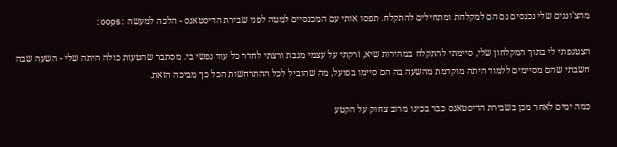מהצ'ונגים שלי נכנסים גם הם למקלחת ומתחילים להתקלח. תפסו אותי עם המכנסיים למטה לפני שבירת הדיסטאנס - הלכה למעשה :oops:

הצטנפתי לי בתוך המקלחון שלי, סיימתי להתקלח במהירות שיא, זרקתי על עצמי מגבת ורצתי לחדר כל עוד נפשי בי. מסתבר שהטעות כולה היתה שלי - השעה שבה חשבתי שהם מסיימים ללמוד היתה מוקדמת מהשעה בה הם סיימו בפועל, מה שהוביל לכל ההתרחשות הכל כך מביכה הזאת.

כמה ימים לאחר מכן בשבירת הדיסטאנס כבר בכינו מרוב צחוק על הקטע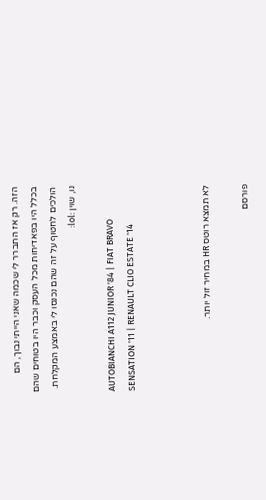הזה. רק אז התברר לי שכמה שאני הייתי נבוך, הם בכלל היו בפאדיחות מכל העסק וכבר היו בטוחים שהם הולכים לחטוף על זה שהם נכנסו לי באמצע המקלחת. נו, שוין :lol:

AUTOBIANCHI A112 JUNIOR '84 | FIAT BRAVO SENSATION '11 | RENAULT CLIO ESTATE '14



לא תמצא רוטס HR במחיר זול יותר.

פורסם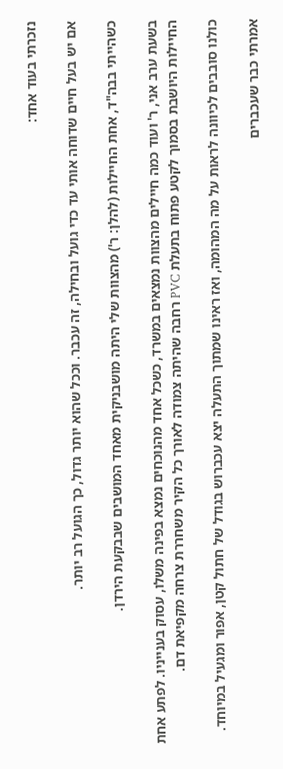נזכרתי בעוד אחד:

אם יש בעל חיים שדוחה אותי עד כדי גועל ובחילה, זה עכבר. וככל שהוא יותר גדול, כך הגועל רב יותר.

כשהייתי בבה"ד, אחת החיילות (להלן: ר') מהצוות שלי היתה מושבניקית מאחד המושבים שבבקעת הירדן.

בשעת ערב אני, ר' ועוד כמה חיילים מהצוות נמצאים במשרד, כשכל אחד מהנוכחים נמצא בפינה משלו, עסוק בענייניו. לפתע אחת החיילות היושבת בסמוך לקטע פתוח בתעלת PVC רחבה שהיתה צמודה לאורך כל הקיר משחררת צרחה מקפיאת דם.

כולנו סובבים לכיוונה לראות על מה המהומה, ואז ראינו שמתוך התעלה יצא עכברוש בגודל של חתול קטן, אפור ומגעיל במיוחד.

אמרתי כבר שעכברים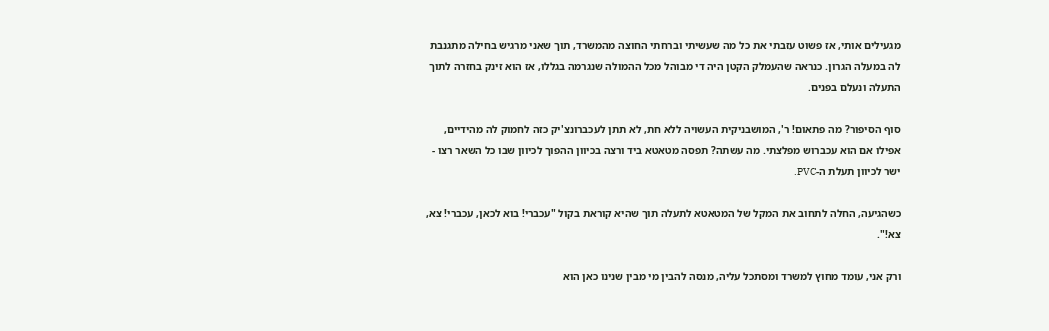מגעילים אותי, אז פשוט עזבתי את כל מה שעשיתי וברחתי החוצה מהמשרד, תוך שאני מרגיש בחילה מתגנבת לה במעלה הגרון. כנראה שהעמלק הקטן היה די מבוהל מכל ההמולה שנגרמה בגללו, אז הוא זינק בחזרה לתוך התעלה ונעלם בפנים.

סוף הסיפור? מה פתאום! ר', המושבניקית העשויה ללא חת, לא תתן לעכברונצ'יק כזה לחמוק לה מהידיים, אפילו אם הוא עכברוש מפלצתי. מה עשתה? תפסה מטאטא ביד ורצה בכיוון ההפוך לכיוון שבו כל השאר רצו - ישר לכיוון תעלת ה-PVC.

כשהגיעה, החלה לתחוב את המקל של המטאטא לתעלה תוך שהיא קוראת בקול "עכברי! בוא לכאן, עכברי! צא, צא!".

ורק אני, עומד מחוץ למשרד ומסתכל עליה, מנסה להבין מי מבין שנינו כאן הוא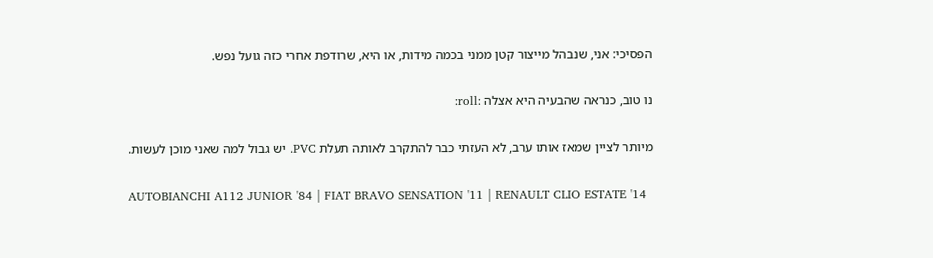הפסיכי: אני, שנבהל מייצור קטן ממני בכמה מידות, או היא, שרודפת אחרי כזה גועל נפש.

נו טוב, כנראה שהבעיה היא אצלה :roll:

מיותר לציין שמאז אותו ערב, לא העזתי כבר להתקרב לאותה תעלת PVC. יש גבול למה שאני מוכן לעשות.

AUTOBIANCHI A112 JUNIOR '84 | FIAT BRAVO SENSATION '11 | RENAULT CLIO ESTATE '14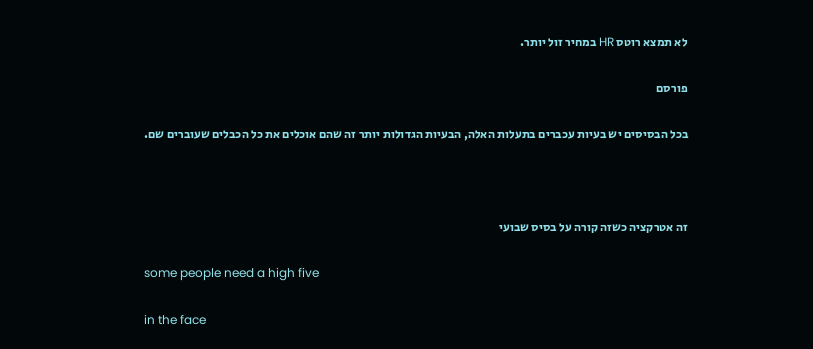לא תמצא רוטס HR במחיר זול יותר.

פורסם

בכל הבסיסים יש בעיות עכברים בתעלות האלה, הבעיות הגדולות יותר זה שהם אוכלים את כל הכבלים שעוברים שם.



זה אטרקציה כשזה קורה על בסיס שבועי

some people need a high five

in the face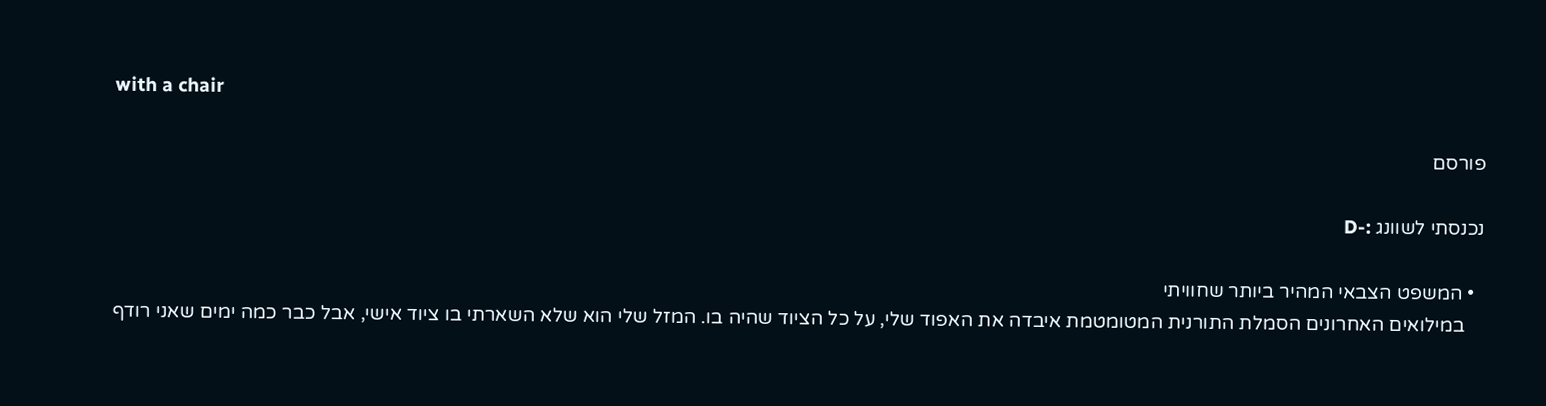with a chair

פורסם

נכנסתי לשוונג :-D

  • המשפט הצבאי המהיר ביותר שחוויתי
    במילואים האחרונים הסמלת התורנית המטומטמת איבדה את האפוד שלי, על כל הציוד שהיה בו. המזל שלי הוא שלא השארתי בו ציוד אישי, אבל כבר כמה ימים שאני רודף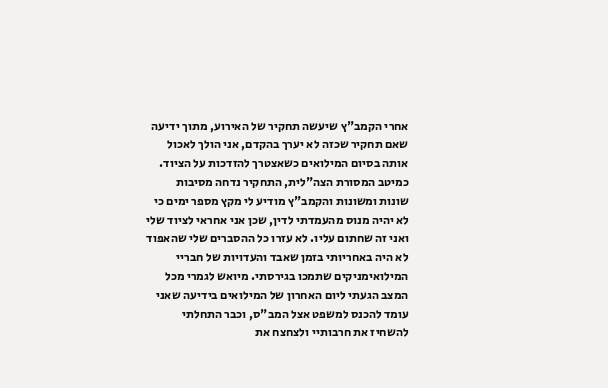אחרי הקמב"ץ שיעשה תחקיר של האירוע, מתוך ידיעה שאם תחקיר שכזה לא יערך בהקדם, אני הולך לאכול אותה בסיום המילואים כשאצטרך להזדכות על הציוד. כמיטב המסורת הצה"לית, התחקיר נדחה מסיבות שונות ומשונות והקמב"ץ מודיע לי מקץ מספר ימים כי לא יהיה מנוס מהעמדתי לדין, שכן אני אחראי לציוד שלי ואני זה שחתום עליו. לא עזרו כל ההסברים שלי שהאפוד לא היה באחריותי בזמן שאבד והעדויות של חבריי המילואימניקים שתמכו בגירסתי. מיואש לגמרי מכל המצב הגעתי ליום האחרון של המילואים בידיעה שאני עומד להכנס למשפט אצל המב"ס, וכבר התחלתי להשחיז את חרבותיי ולצחצח את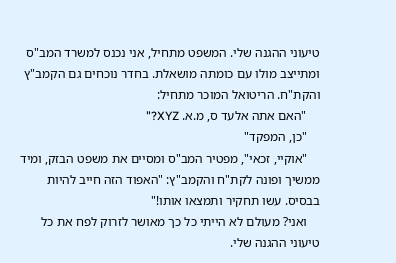טיעוני ההגנה שלי. המשפט מתחיל, אני נכנס למשרד המב"ס ומתייצב מולו עם כומתה מושאלת. בחדר נוכחים גם הקמב"ץ והקת"ח. הריטואל המוכר מתחיל:
    "האם אתה אלעד ס, מ.א. XYZ?"
    "כן, המפקד"
    "אוקיי, זכאי", מפטיר המב"ס ומסיים את משפט הבזק, ומיד ממשיך ופונה לקת"ח והקמב"ץ: "האפוד הזה חייב להיות בבסיס. עשו תחקיר ותמצאו אותו!"
    ואני? מעולם לא הייתי כל כך מאושר לזרוק לפח את כל טיעוני ההגנה שלי.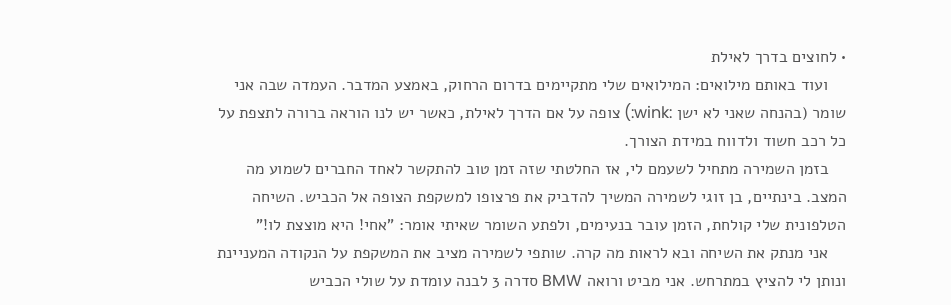• לחוצים בדרך לאילת
    ועוד באותם מילואים: המילואים שלי מתקיימים בדרום הרחוק, באמצע המדבר. העמדה שבה אני שומר (בהנחה שאני לא ישן :wink:) צופה על אם הדרך לאילת, כאשר יש לנו הוראה ברורה לתצפת על כל רכב חשוד ולדווח במידת הצורך.
    בזמן השמירה מתחיל לשעמם לי, אז החלטתי שזה זמן טוב להתקשר לאחד החברים לשמוע מה המצב. בינתיים, בן זוגי לשמירה המשיך להדביק את פרצופו למשקפת הצופה אל הכביש. השיחה הטלפונית שלי קולחת, הזמן עובר בנעימים, ולפתע השומר שאיתי אומר: "אחי! היא מוצצת לו!"
    אני מנתק את השיחה ובא לראות מה קרה. שותפי לשמירה מציב את המשקפת על הנקודה המעניינת ונותן לי להציץ במתרחש. אני מביט ורואה BMW סדרה 3 לבנה עומדת על שולי הכביש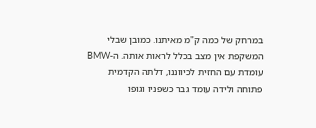במרחק של כמה ק"מ מאיתנו. כמובן שבלי המשקפת אין מצב בכלל לראות אותה. ה-BMW עומדת עם החזית לכיווננו, דלתה הקדמית פתוחה ולידה עומד גבר כשפניו וגופו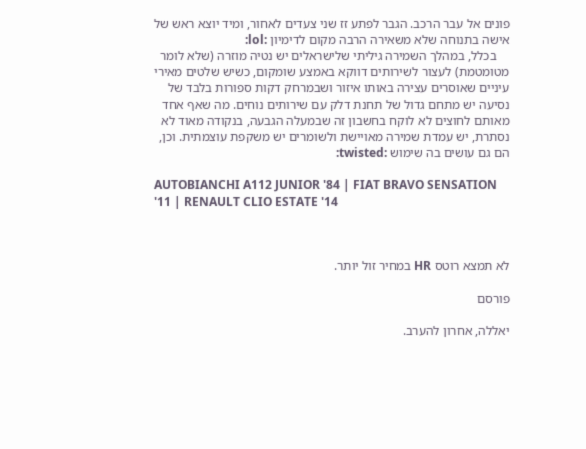פונים אל עבר הרכב. הגבר לפתע זז שני צעדים לאחור, ומיד יוצא ראש של אישה בתנוחה שלא משאירה הרבה מקום לדימיון :lol:
    בכלל, במהלך השמירה גיליתי שלישראלים יש נטיה מוזרה (שלא לומר מטומטמת) לעצור לשירותים דווקא באמצע שומקום, כשיש שלטים מאירי עיניים שאוסרים עצירה באותו איזור ושבמרחק דקות ספורות בלבד של נסיעה יש מתחם גדול של תחנת דלק עם שירותים נוחים. מה שאף אחד מאותם לחוצים לא לוקח בחשבון זה שבמעלה הגבעה, בנקודה מאוד לא נסתרת, יש עמדת שמירה מאויישת ולשומרים יש משקפת עוצמתית. וכן, הם גם עושים בה שימוש :twisted:

AUTOBIANCHI A112 JUNIOR '84 | FIAT BRAVO SENSATION '11 | RENAULT CLIO ESTATE '14



לא תמצא רוטס HR במחיר זול יותר.

פורסם

יאללה, אחרון להערב.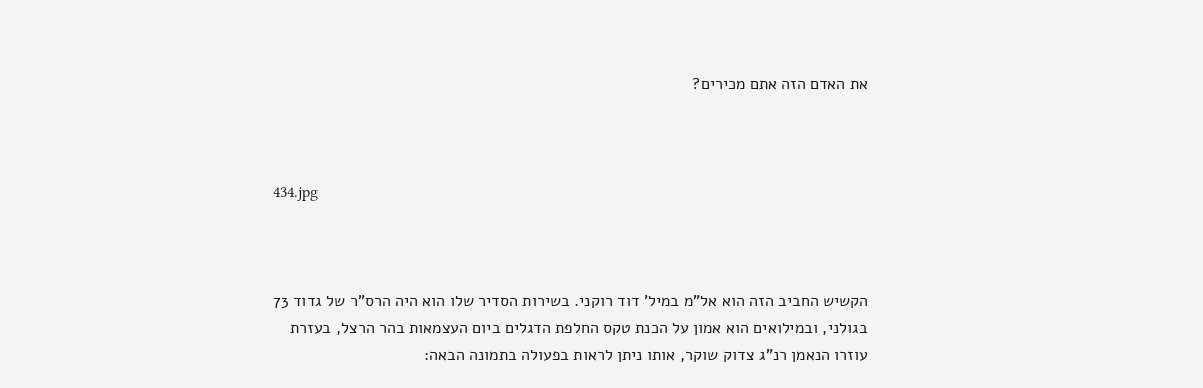את האדם הזה אתם מכירים?



434.jpg



הקשיש החביב הזה הוא אל"מ במיל' דוד רוקני. בשירות הסדיר שלו הוא היה הרס"ר של גדוד 73 בגולני, ובמילואים הוא אמון על הכנת טקס החלפת הדגלים ביום העצמאות בהר הרצל, בעזרת עוזרו הנאמן רנ"ג צדוק שוקר, אותו ניתן לראות בפעולה בתמונה הבאה: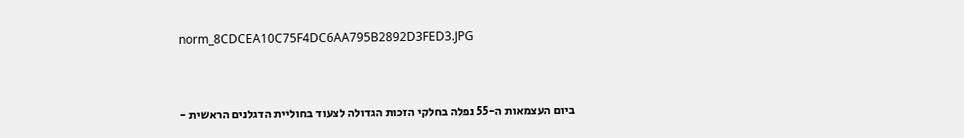norm_8CDCEA10C75F4DC6AA795B2892D3FED3.JPG



ביום העצמאות ה-55 נפלה בחלקי הזכות הגדולה לצעוד בחוליית הדגלנים הראשית -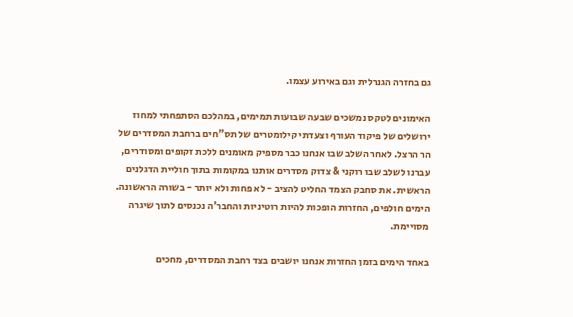גם בחזרה הגנרלית וגם באירוע עצמו.

האימונים לטקס נמשכים שבעה שבועות תמימים, במהלכם הסתפחתי למחוז ירושלים של פיקוד העורף וצעדתי קילומטרים של תס"חים ברחבת המסדרים של הר הרצל. לאחר השלב שבו אנחנו כבר מספיק מאומנים ללכת זקופים ומסודרים, עברנו לשלב שבו רוקני & צדוק מסדרים אותנו במקומות בתוך חוליית הדגלנים הראשית. את סחבק הצמד החליט להציב - לא פחות ולא יותר - בשורה הראשונה. הימים חולפים, החזרות הופכות להיות רוטיניות והחבר'ה נכנסים לתוך שיגרה מסויימת.

באחד הימים בזמן החזרות אנחנו יושבים בצד רחבת המסדרים, מחכים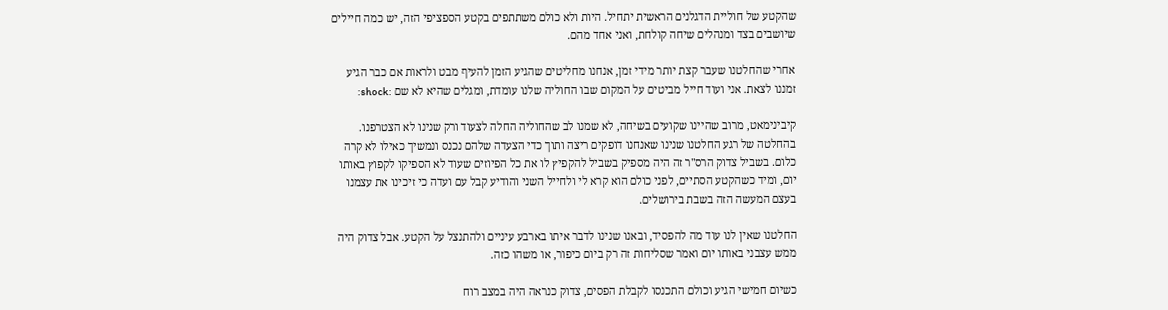שהקטע של חוליית הדגלנים הראשית יתחיל. היות ולא כולם משתתפים בקטע הספציפי הזה, יש כמה חיילים שיושבים בצד ומנהלים שיחה קולחת, ואני אחד מהם.

אחרי שהחלטנו שעבר קצת יותר מידי זמן, אנחנו מחליטים שהגיע הזמן להעיף מבט ולראות אם כבר הגיע זמננו לצאת. אני ועוד חייל מביטים על המקום שבו החוליה שלנו עומדת, ומגלים שהיא לא שם :shock:

קיבינימאט, מרוב שהיינו שקועים בשיחה, לא שמנו לב שהחוליה החלה לצעוד ורק שנינו לא הצטרפנו. בהחלטה של רגע החלטנו שנינו שאנחנו דופקים ריצה ותוך כדי הצעדה שלהם נכנס ונמשיך כאילו לא קרה כלום. בשביל צדוק הרס"ר זה היה מספיק בשביל להקפיץ לו את כל הפיוזים שעוד לא הספיקו לקפוץ באותו יום, ומיד כשהקטע הסתיים, לפני כולם הוא קרא לי ולחייל השני והודיע קבל עם ועדה כי זיכינו את עצמנו בעצם המעשה הזה בשבת בירושלים.

החלטנו שאין לנו עוד מה להפסיד, ובאנו שנינו לדבר איתו בארבע עיניים ולהתנצל על הקטע. אבל צדוק היה ממש עצבני באותו יום ואמר שסליחות זה רק ביום כיפור, או משהו כזה.

כשיום חמישי הגיע וכולם התכנסו לקבלת הפסים, צדוק כנראה היה במצב רוח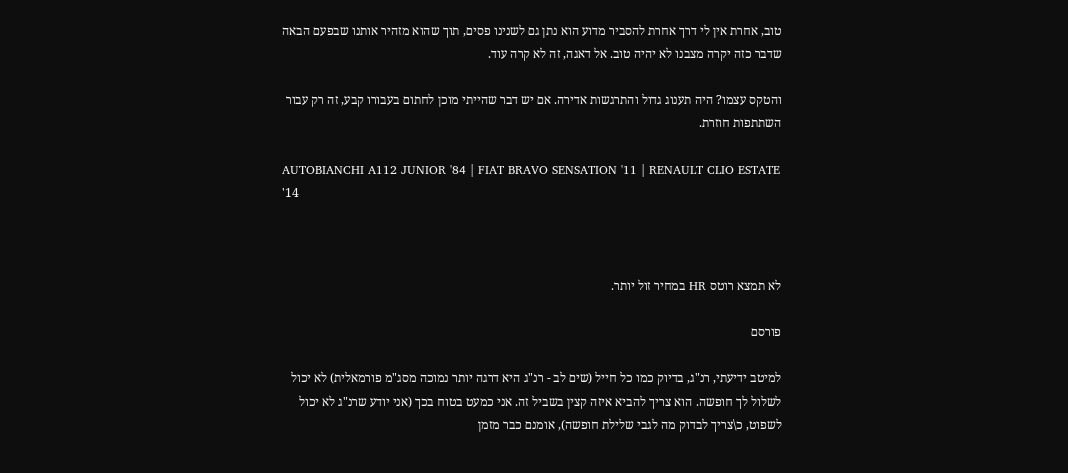טוב, אחרת אין לי דרך אחרת להסביר מדוע הוא נתן גם לשנינו פסים, תוך שהוא מזהיר אותנו שבפעם הבאה שדבר כזה יקרה מצבנו לא יהיה טוב. אל דאגה, זה לא קרה עוד.

והטקס עצמו? היה תענוג גדול והתרגשות אדירה. אם יש דבר שהייתי מוכן לחתום בעבורו קבע, זה רק עבור השתתפות חוזרת.

AUTOBIANCHI A112 JUNIOR '84 | FIAT BRAVO SENSATION '11 | RENAULT CLIO ESTATE '14



לא תמצא רוטס HR במחיר זול יותר.

פורסם

למיטב ידיעתי, רנ"ג, בדיוק כמו כל חייל (שים לב - רנ"ג היא דרגה יותר נמוכה מסג"מ פורמאלית) לא יכול לשלול לך חופשה. הוא צריך להביא איזה קצין בשביל זה. אני כמעט בטוח בכך (אני יודע שרנ"ג לא יכול לשפוט, כ\צריך לבדוק מה לגבי שלילת חופשה), אומנם כבר מזמן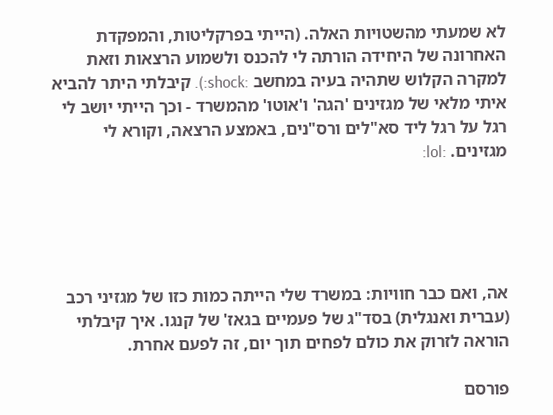לא שמעתי מהשטויות האלה. (הייתי בפרקליטות, והמפקדת האחרונה של היחידה הורתה לי להכנס ולשמוע הרצאות וזאת למקרה הקלוש שתהיה בעיה במחשב :shock:). קיבלתי היתר להביא איתי מלאי של מגזינים 'הגה' ו'אוטו' מהמשרד - וכך הייתי יושב לי רגל על רגל ליד סא"לים ורס"נים, באמצע הרצאה, וקורא לי מגזינים. :lol:





אה, ואם כבר חוויות: במשרד שלי הייתה כמות כזו של מגזיני רכב (עברית ואנגלית) בסד"ג של פעמיים בגאז' של קנגו. איך קיבלתי הוראה לזרוק את כולם לפחים תוך יום, זה לפעם אחרת.

פורסם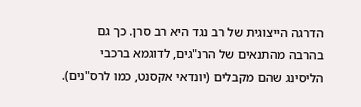הדרגה הייצוגית של רב נגד היא רב סרן. כך גם בהרבה מהתנאים של הרנ"גים, לדוגמא ברכבי הליסינג שהם מקבלים (יונדאי אקסנט, כמו לרס"נים).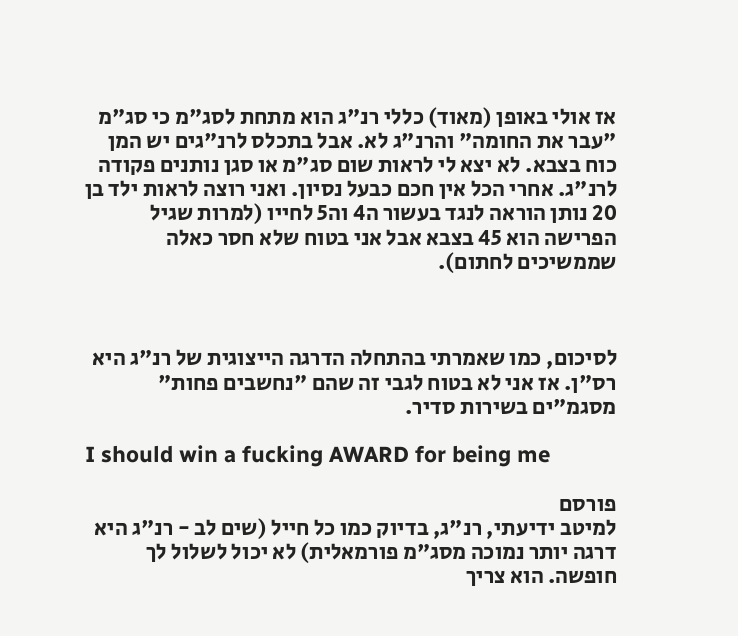אז אולי באופן (מאוד) כללי רנ"ג הוא מתחת לסג"מ כי סג"מ "עבר את החומה" והרנ"ג לא. אבל בתכלס לרנ"גים יש המן כוח בצבא. לא יצא לי לראות שום סג"מ או סגן נותנים פקודה לרנ"ג. אחרי הכל אין חכם כבעל נסיון. ואני רוצה לראות ילד בן 20 נותן הוראה לנגד בעשור ה4 וה5 לחייו (למרות שגיל הפרישה הוא 45 בצבא אבל אני בטוח שלא חסר כאלה שממשיכים לחתום).



לסיכום, כמו שאמרתי בהתחלה הדרגה הייצוגית של רנ"ג היא רס"ן. אז אני לא בטוח לגבי זה שהם "נחשבים פחות" מסגמ"ים בשירות סדיר.

I should win a fucking AWARD for being me

פורסם
למיטב ידיעתי, רנ"ג, בדיוק כמו כל חייל (שים לב - רנ"ג היא דרגה יותר נמוכה מסג"מ פורמאלית) לא יכול לשלול לך חופשה. הוא צריך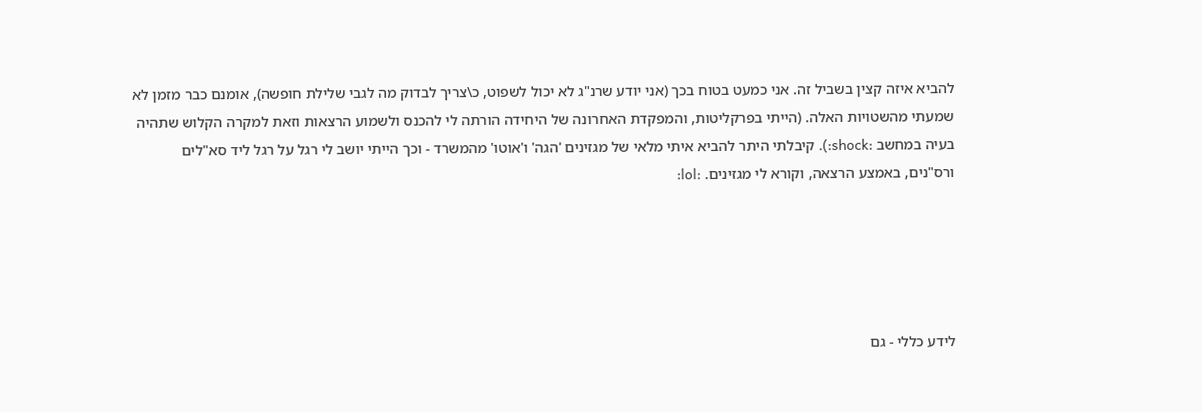להביא איזה קצין בשביל זה. אני כמעט בטוח בכך (אני יודע שרנ"ג לא יכול לשפוט, כ\צריך לבדוק מה לגבי שלילת חופשה), אומנם כבר מזמן לא שמעתי מהשטויות האלה. (הייתי בפרקליטות, והמפקדת האחרונה של היחידה הורתה לי להכנס ולשמוע הרצאות וזאת למקרה הקלוש שתהיה בעיה במחשב :shock:). קיבלתי היתר להביא איתי מלאי של מגזינים 'הגה' ו'אוטו' מהמשרד - וכך הייתי יושב לי רגל על רגל ליד סא"לים ורס"נים, באמצע הרצאה, וקורא לי מגזינים. :lol:





לידע כללי - גם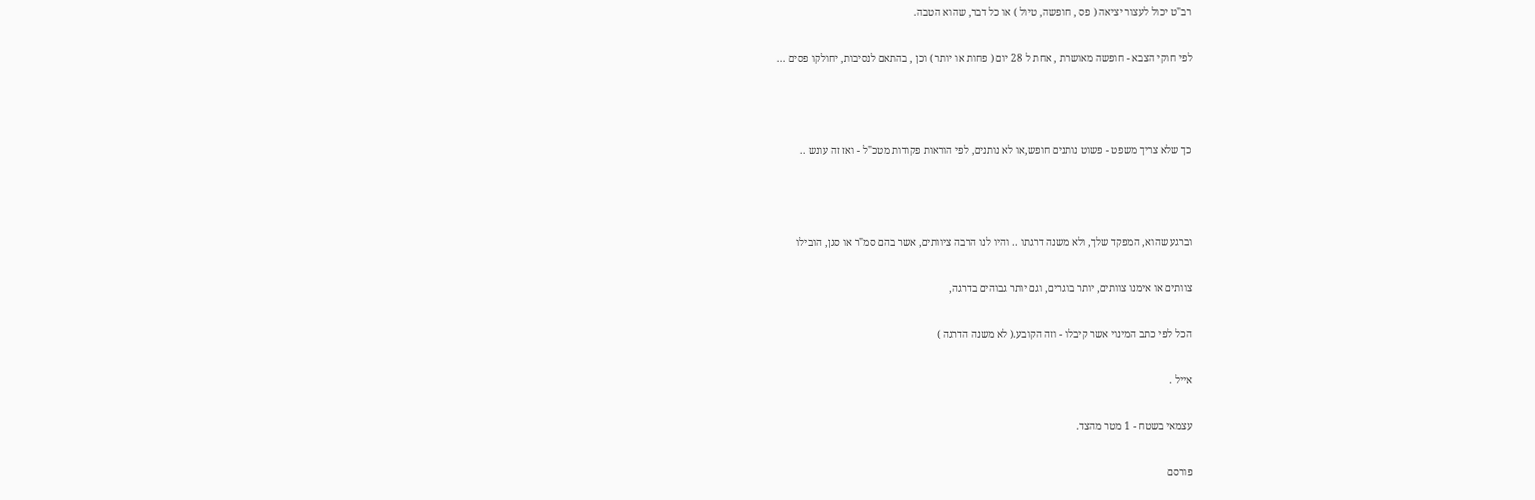רב"ט יכול לעצור יציאה ( פס , חופשה, טיול ) או כל דבר, שהוא הטבה.

לפי חוקי הצבא - חופשה מאושרת , אחת ל 28 יום ( פחות או יותר ) וכן , בהתאם לנסיבות, יחולקו פסים ...



כך שלא צריך משפט - פשוט נותנים חופש,או לא נותנים, לפי הוראות פקודות מטכ"ל - ואז זה עונש ..



וברגע שהוא, המפקד שלך, ולא משנה דרגתו .. והיו לנו הרבה ציוותים, אשר בהם סמ"ר או סגן, הובילו

צוותים או אימנו צוותים, יותר בוגרים, וגם יותר גבוהים בדרגה,

הכל לפי כתב המינוי אשר קיבלו - וזה הקובע.( לא משנה הדרגה )

אייל .

עצמאי בשטח - 1 מטר מהצד.

פורסם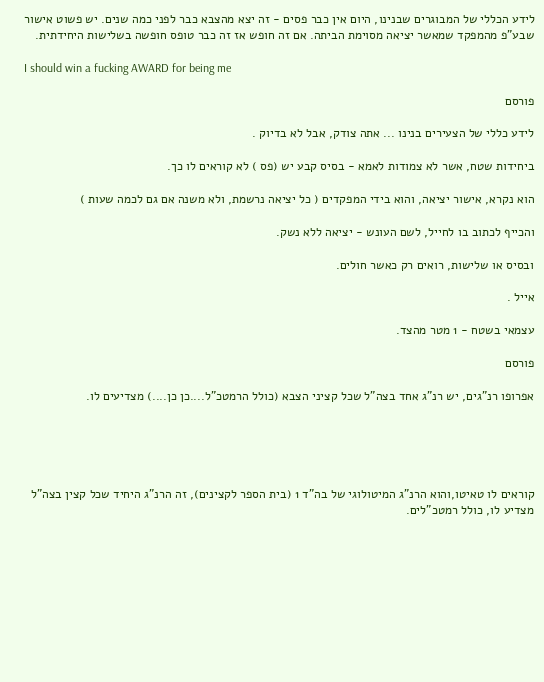לידע הכללי של המבוגרים שבנינו, היום אין כבר פסים - זה יצא מהצבא כבר לפני כמה שנים. יש פשוט אישור שבע"פ מהמפקד שמאשר יציאה מסוימת הביתה. אם זה חופש אז זה כבר טופס חופשה בשלישות היחידתית.

I should win a fucking AWARD for being me

פורסם

לידע כללי של הצעירים בנינו ... אתה צודק, אבל לא בדיוק .

ביחידות שטח, אשר לא צמודות לאמא - בסיס קבע יש (פס ) לא קוראים לו כך.

הוא נקרא, אישור יציאה, והוא בידי המפקדים ( כל יציאה נרשמת, ולא משנה אם גם לכמה שעות )

והכייף לכתוב בו לחייל, לשם העונש - יציאה ללא נשק.

ובסיס או שלישות, רואים רק כאשר חולים.

אייל .

עצמאי בשטח - 1 מטר מהצד.

פורסם

אפרופו רנ"גים, יש רנ"ג אחד בצה"ל שכל קציני הצבא (כולל הרמטכ"ל....כן כן....) מצדיעים לו.





קוראים לו טאיטו,והוא הרנ"ג המיטולוגי של בה"ד 1 (בית הספר לקצינים), זה הרנ"ג היחיד שכל קצין בצה"ל מצדיע לו, כולל רמטכ"לים.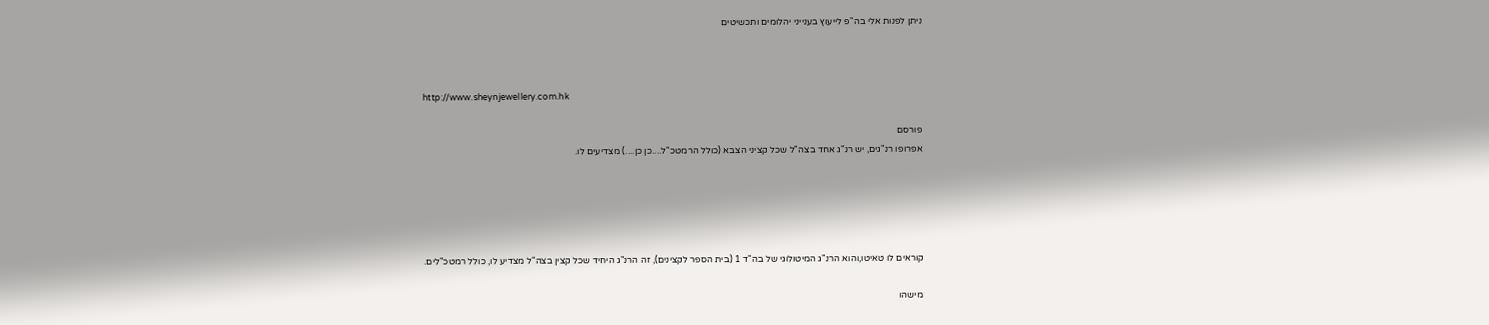ניתן לפנות אלי בה"פ לייעוץ בענייני יהלומים ותכשיטים



http://www.sheynjewellery.com.hk

פורסם
אפרופו רנ"גים, יש רנ"ג אחד בצה"ל שכל קציני הצבא (כולל הרמטכ"ל....כן כן....) מצדיעים לו.





קוראים לו טאיטו,והוא הרנ"ג המיטולוגי של בה"ד 1 (בית הספר לקצינים), זה הרנ"ג היחיד שכל קצין בצה"ל מצדיע לו, כולל רמטכ"לים.

מישהו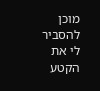מוכן להסביר לי את הקטע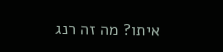איתו? מה זה רנג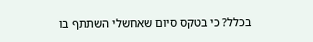בכלל? כי בטקס סיום שאחשלי השתתף בו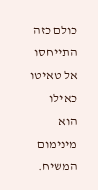כולם כזה התייחסו אל טאיטו כאילו הוא מינימום המשיח.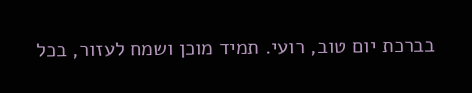בברכת יום טוב, רועי. תמיד מוכן ושמח לעזור, בכל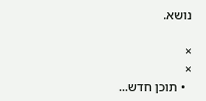נושא.

×
×
  • תוכן חדש...